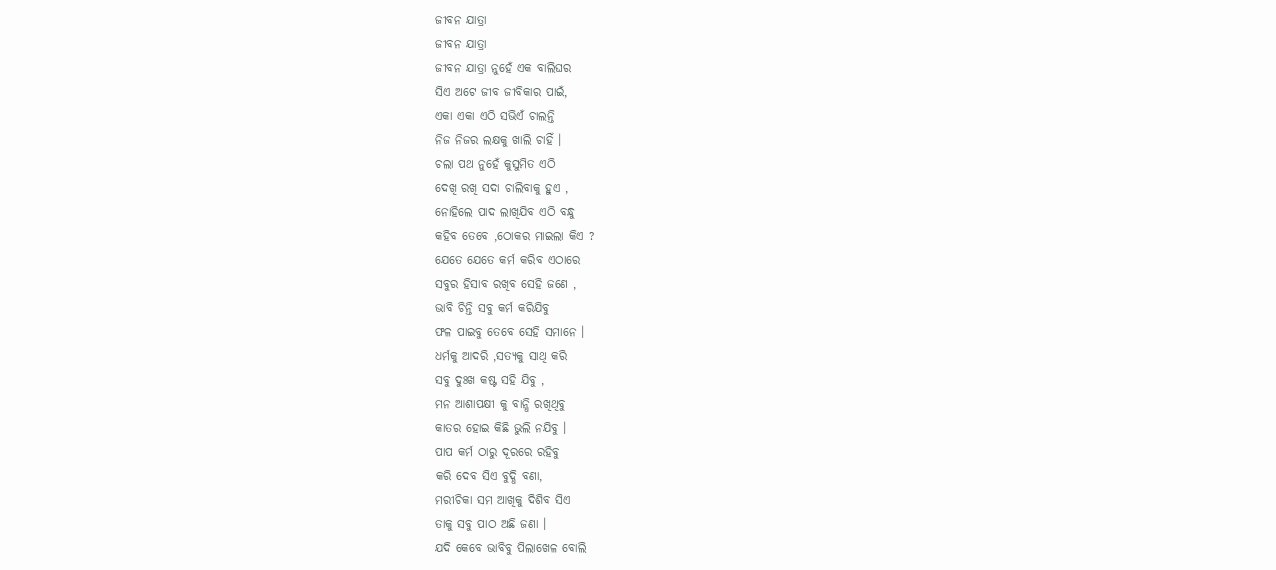ଜୀବନ ଯାତ୍ରା
ଜୀବନ ଯାତ୍ରା
ଜୀବନ ଯାତ୍ରା ନୁହେଁ ଏକ ବାଲିଘର
ସିଏ ଅଟେ ଜୀବ ଜୀବିକାର ପାଇଁ,
ଏକା ଏକା ଏଠି ସଭିଏଁ ଚାଲନ୍ତି
ନିଜ ନିଜର ଲକ୍ଷକୁ ଖାଲି ଚାହିଁ ।
ଚଲା ପଥ ନୁହେଁ କୁସୁମିତ ଏଠି
ଦେଖି ରଖି ସଦା ଚାଲିବାକୁ ହୁଏ ,
ନୋହିଲେ ପାଦ ଲାଖିଯିବ ଏଠି ବନ୍ଧୁ
କହିବ ତେବେ ,ଠୋକର ମାଇଲା କିଏ ?
ଯେତେ ଯେତେ କର୍ମ କରିବ ଏଠାରେ
ସବୁର ହିସାବ ରଖିବ ସେହି ଜଣେ ,
ଭାବି ଚିନ୍ତି ସବୁ କର୍ମ କରିଯିବୁ
ଫଳ ପାଇବୁ ତେବେ ସେହି ସମାନେ ।
ଧର୍ମକୁ ଆଦରି ,ସତ୍ୟକୁ ସାଥି କରି
ସବୁ ଦୁଃଖ କଷ୍ଟ ସହି ଯିବୁ ,
ମନ ଆଶାପକ୍ଷୀ କୁ ବାନ୍ଧି ରଖିଥିବୁ
କାତର ହୋଇ କିଛି ଭୁଲି ନଯିବୁ ।
ପାପ କର୍ମ ଠାରୁ ଦୂରରେ ରହିବୁ
କରି ଦେବ ସିଏ ବୁଦ୍ଧି ବଣା,
ମରୀଚିକା ସମ ଆଖିକୁ ଦିଶିବ ସିଏ
ତାକୁ ସବୁ ପାଠ ଅଛି ଜଣା ।
ଯଦି କେବେ ଭାବିବୁ ପିଲାଖେଳ ବୋଲି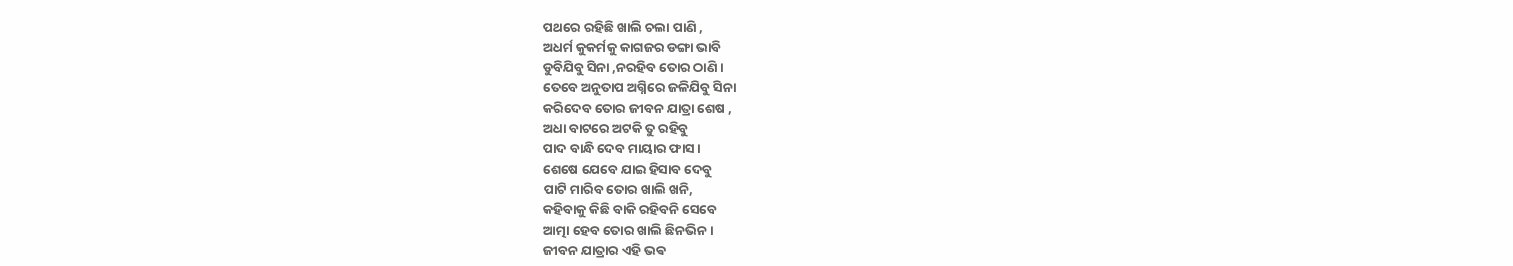ପଥରେ ରହିଛି ଖାଲି ଚଲା ପାଣି ,
ଅଧର୍ମ କୁକର୍ମକୁ କାଗଜର ଡଙ୍ଗା ଭାବି
ଡୁବିଯିବୁ ସିନା ,ନରହିବ ତୋର ଠାଣି ।
ତେବେ ଅନୁତାପ ଅଗ୍ନିରେ ଜଳିଯିବୁ ସିନା
କରିଦେବ ତୋର ଜୀବନ ଯାତ୍ରା ଶେଷ ,
ଅଧା ବାଟରେ ଅଟକି ତୁ ରହିବୁ
ପାଦ ବାନ୍ଧି ଦେବ ମାୟାର ଫାସ ।
ଶେଷେ ଯେବେ ଯାଇ ହିସାବ ଦେବୁ
ପାଟି ମାରିବ ତୋର ଖାଲି ଖନି,
କହିବାକୁ କିଛି ବାକି ରହିବନି ସେବେ
ଆତ୍ମା ହେବ ତୋର ଖାଲି ଛିନଭିନ ।
ଜୀବନ ଯାତ୍ରାର ଏହି ଭଵ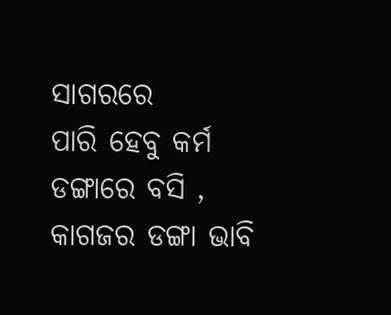ସାଗରରେ
ପାରି ହେବୁ କର୍ମ ଡଙ୍ଗାରେ ବସି ,
କାଗଜର ଡଙ୍ଗା ଭାବି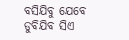ବସିଯିବୁ ଯେବେ
ଡୁବିଯିବ ସିଏ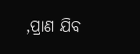,ପ୍ରାଣ ଯିବ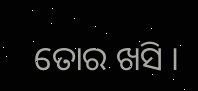ତୋର ଖସି ।